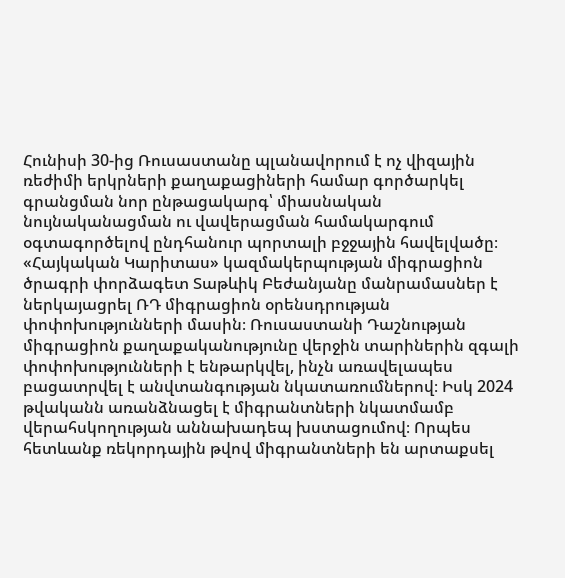Հունիսի 30-ից Ռուսաստանը պլանավորում է ոչ վիզային ռեժիմի երկրների քաղաքացիների համար գործարկել գրանցման նոր ընթացակարգ՝ միասնական նույնականացման ու վավերացման համակարգում օգտագործելով ընդհանուր պորտալի բջջային հավելվածը։ «Հայկական Կարիտաս» կազմակերպության միգրացիոն ծրագրի փորձագետ Տաթևիկ Բեժանյանը մանրամասներ է ներկայացրել ՌԴ միգրացիոն օրենսդրության փոփոխությունների մասին։ Ռուսաստանի Դաշնության միգրացիոն քաղաքականությունը վերջին տարիներին զգալի փոփոխությունների է ենթարկվել, ինչն առավելապես բացատրվել է անվտանգության նկատառումներով։ Իսկ 2024 թվականն առանձնացել է միգրանտների նկատմամբ վերահսկողության աննախադեպ խստացումով։ Որպես հետևանք ռեկորդային թվով միգրանտների են արտաքսել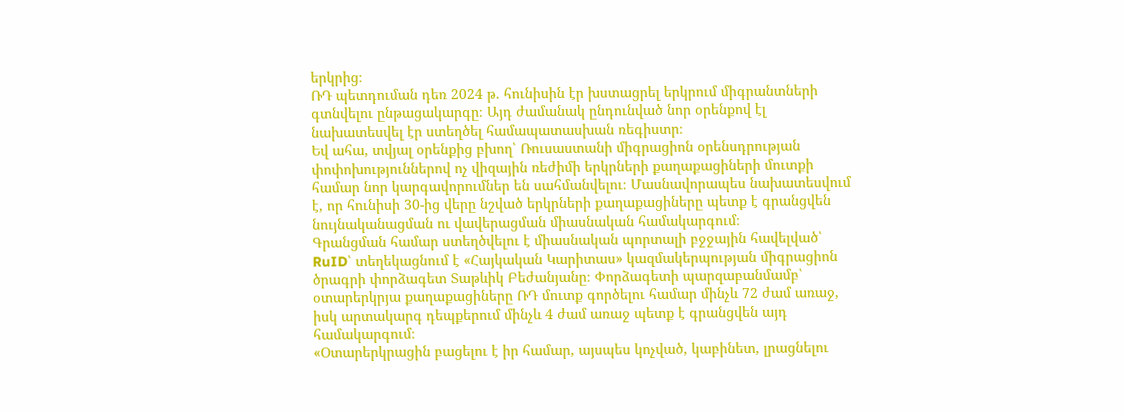երկրից։
ՌԴ պետդուման դեռ 2024 թ. հունիսին էր խստացրել երկրում միգրանտների գտնվելու ընթացակարգը։ Այդ ժամանակ ընդունված նոր օրենքով էլ նախատեսվել էր ստեղծել համապատասխան ռեգիստր։
Եվ ահա, տվյալ օրենքից բխող՝ Ռուսաստանի միգրացիոն օրենսդրության փոփոխություններով ոչ վիզային ռեժիմի երկրների քաղաքացիների մուտքի համար նոր կարգավորումներ են սահմանվելու։ Մասնավորապես նախատեսվում է, որ հունիսի 30-ից վերը նշված երկրների քաղաքացիները պետք է գրանցվեն նույնականացման ու վավերացման միասնական համակարգում։
Գրանցման համար ստեղծվելու է միասնական պորտալի բջջային հավելված՝ RuID՝ տեղեկացնում է «Հայկական Կարիտաս» կազմակերպության միգրացիոն ծրագրի փորձագետ Տաթևիկ Բեժանյանը։ Փորձագետի պարզաբանմամբ՝ օտարերկրյա քաղաքացիները ՌԴ մուտք գործելու համար մինչև 72 ժամ առաջ, իսկ արտակարգ դեպքերում մինչև 4 ժամ առաջ պետք է գրանցվեն այդ համակարգում։
«Օտարերկրացին բացելու է իր համար, այսպես կոչված, կաբինետ, լրացնելու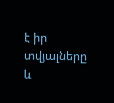է իր տվյալները և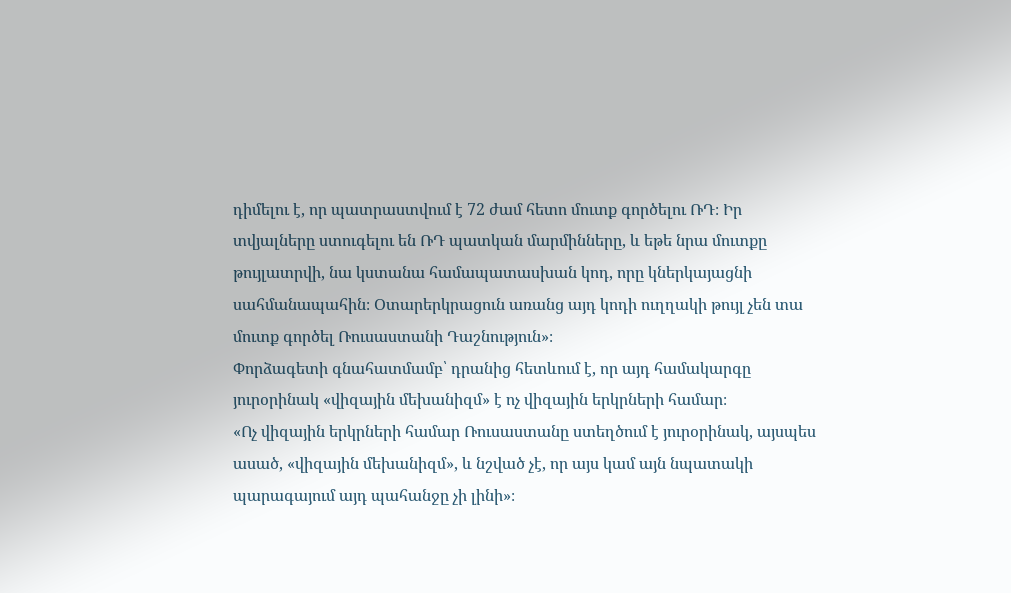դիմելու է, որ պատրաստվում է 72 ժամ հետո մուտք գործելու ՌԴ։ Իր տվյալները ստուգելու են ՌԴ պատկան մարմինները, և եթե նրա մուտքը թույլատրվի, նա կստանա համապատասխան կոդ, որը կներկայացնի սահմանապահին։ Օտարերկրացուն առանց այդ կոդի ուղղակի թույլ չեն տա մուտք գործել Ռուսաստանի Դաշնություն»։
Փորձագետի գնահատմամբ՝ դրանից հետևում է, որ այդ համակարգը յուրօրինակ «վիզային մեխանիզմ» է ոչ վիզային երկրների համար։
«Ոչ վիզային երկրների համար Ռուսաստանը ստեղծում է յուրօրինակ, այսպես ասած, «վիզային մեխանիզմ», և նշված չէ, որ այս կամ այն նպատակի պարագայում այդ պահանջը չի լինի»։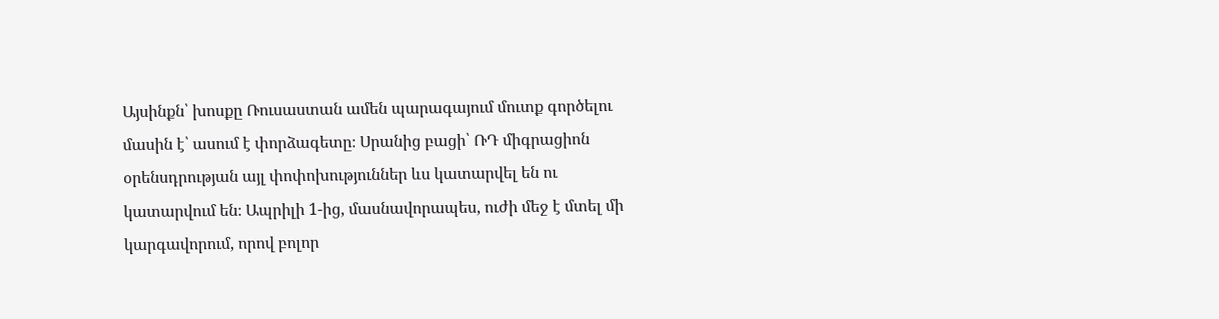Այսինքն՝ խոսքը Ռուսաստան ամեն պարագայում մուտք գործելու մասին է՝ ասում է փորձագետը։ Սրանից բացի՝ ՌԴ միգրացիոն օրենսդրության այլ փոփոխություններ ևս կատարվել են ու կատարվում են։ Ապրիլի 1-ից, մասնավորապես, ուժի մեջ է մտել մի կարգավորում, որով բոլոր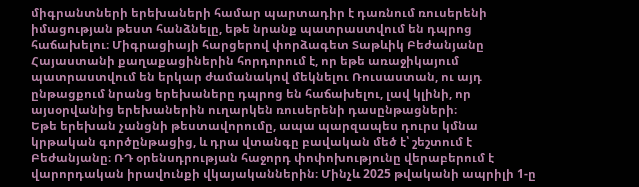միգրանտների երեխաների համար պարտադիր է դառնում ռուսերենի իմացության թեստ հանձնելը, եթե նրանք պատրաստվում են դպրոց հաճախելու։ Միգրացիայի հարցերով փորձագետ Տաթևիկ Բեժանյանը Հայաստանի քաղաքացիներին հորդորում է, որ եթե առաջիկայում պատրաստվում են երկար ժամանակով մեկնելու Ռուսաստան, ու այդ ընթացքում նրանց երեխաները դպրոց են հաճախելու, լավ կլինի, որ այսօրվանից երեխաներին ուղարկեն ռուսերենի դասընթացների։
Եթե երեխան չանցնի թեստավորումը, ապա պարզապես դուրս կմնա կրթական գործընթացից, և դրա վտանգը բավական մեծ է՝ շեշտում է Բեժանյանը։ ՌԴ օրենսդրության հաջորդ փոփոխությունը վերաբերում է վարորդական իրավունքի վկայականներին։ Մինչև 2025 թվականի ապրիլի 1-ը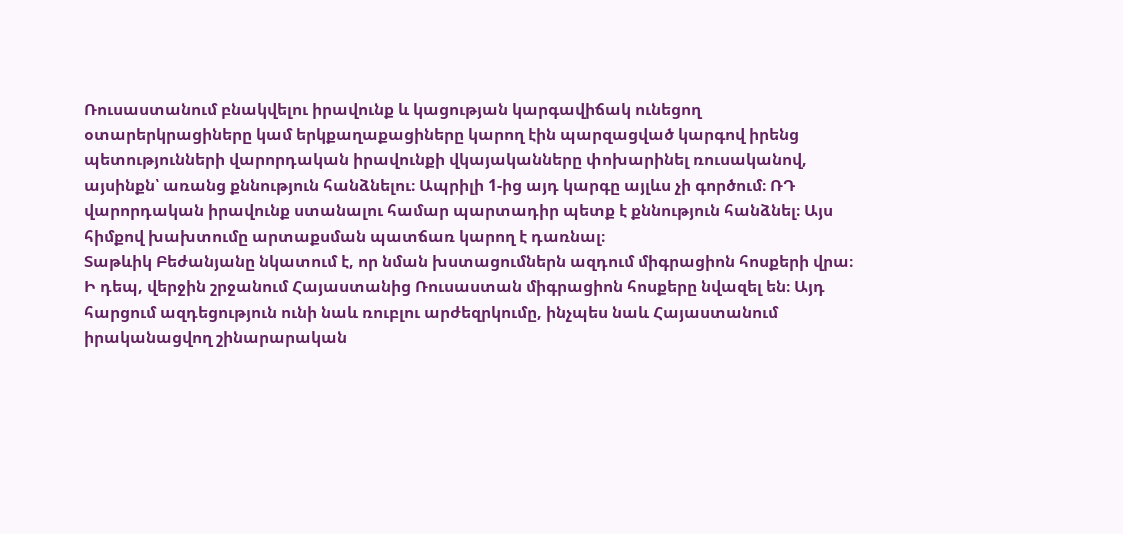Ռուսաստանում բնակվելու իրավունք և կացության կարգավիճակ ունեցող օտարերկրացիները կամ երկքաղաքացիները կարող էին պարզացված կարգով իրենց պետությունների վարորդական իրավունքի վկայականները փոխարինել ռուսականով, այսինքն՝ առանց քննություն հանձնելու։ Ապրիլի 1-ից այդ կարգը այլևս չի գործում։ ՌԴ վարորդական իրավունք ստանալու համար պարտադիր պետք է քննություն հանձնել։ Այս հիմքով խախտումը արտաքսման պատճառ կարող է դառնալ։
Տաթևիկ Բեժանյանը նկատում է, որ նման խստացումներն ազդում միգրացիոն հոսքերի վրա։ Ի դեպ, վերջին շրջանում Հայաստանից Ռուսաստան միգրացիոն հոսքերը նվազել են։ Այդ հարցում ազդեցություն ունի նաև ռուբլու արժեզրկումը, ինչպես նաև Հայաստանում իրականացվող շինարարական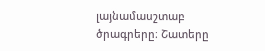լայնամասշտաբ ծրագրերը։ Շատերը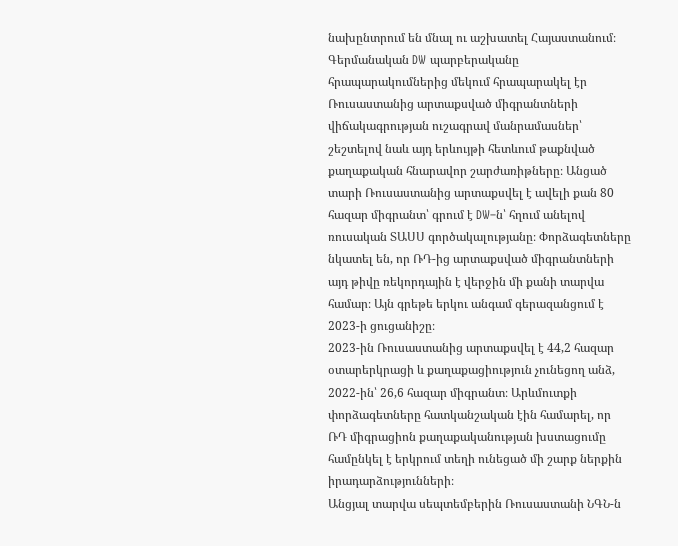նախընտրում են մնալ ու աշխատել Հայաստանում։
Գերմանական DW պարբերականը հրապարակումներից մեկում հրապարակել էր Ռուսաստանից արտաքսված միգրանտների վիճակագրության ուշագրավ մանրամասներ՝ շեշտելով նաև այդ երևույթի հետևում թաքնված քաղաքական հնարավոր շարժառիթները։ Անցած տարի Ռուսաստանից արտաքսվել է ավելի քան 80 հազար միգրանտ՝ գրում է DW–ն՝ հղում անելով ռուսական ՏԱՍՍ գործակալությանը։ Փորձագետները նկատել են, որ ՌԴ-ից արտաքսված միգրանտների այդ թիվը ռեկորդային է վերջին մի քանի տարվա համար։ Այն գրեթե երկու անգամ գերազանցում է 2023-ի ցուցանիշը։
2023-ին Ռուսաստանից արտաքսվել է 44,2 հազար օտարերկրացի և քաղաքացիություն չունեցող անձ, 2022-ին՝ 26,6 հազար միգրանտ։ Արևմուտքի փորձագետները հատկանշական էին համարել, որ ՌԴ միգրացիոն քաղաքականության խստացումը համընկել է երկրում տեղի ունեցած մի շարք ներքին իրադարձությունների։
Անցյալ տարվա սեպտեմբերին Ռուսաստանի ՆԳՆ-ն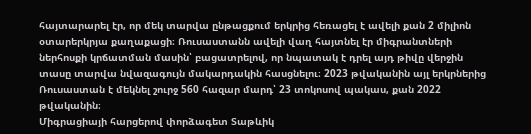հայտարարել էր, որ մեկ տարվա ընթացքում երկրից հեռացել է ավելի քան 2 միլիոն օտարերկրյա քաղաքացի։ Ռուսաստանն ավելի վաղ հայտնել էր միգրանտների ներհոսքի կրճատման մասին՝ բացատրելով, որ նպատակ է դրել այդ թիվը վերջին տասը տարվա նվազագույն մակարդակին հասցնելու։ 2023 թվականին այլ երկրներից Ռուսաստան է մեկնել շուրջ 560 հազար մարդ՝ 23 տոկոսով պակաս, քան 2022 թվականին։
Միգրացիայի հարցերով փորձագետ Տաթևիկ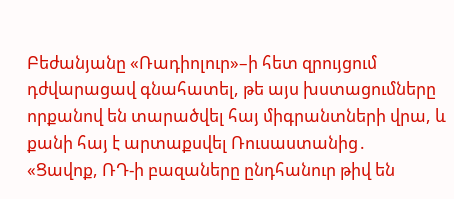Բեժանյանը «Ռադիոլուր»–ի հետ զրույցում դժվարացավ գնահատել, թե այս խստացումները որքանով են տարածվել հայ միգրանտների վրա, և քանի հայ է արտաքսվել Ռուսաստանից․
«Ցավոք, ՌԴ-ի բազաները ընդհանուր թիվ են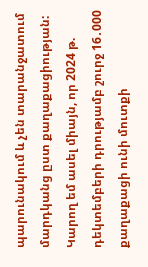պարունակում և չեն տարանջատում մարդկանց ըստ քաղաքացիության: Կարող եմ ասել միայն, որ 2024 թ. դեկտեմբերի դրությամբ շուրջ 16․000 քաղաքացի ունի մուտքի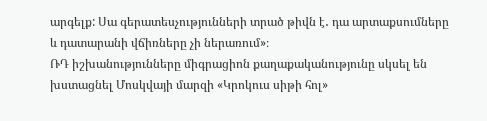արգելք: Սա գերատեսչությունների տրած թիվն է․ դա արտաքսումները և դատարանի վճիռները չի ներառում»։
ՌԴ իշխանությունները միգրացիոն քաղաքականությունը սկսել են խստացնել Մոսկվայի մարզի «Կրոկուս սիթի հոլ»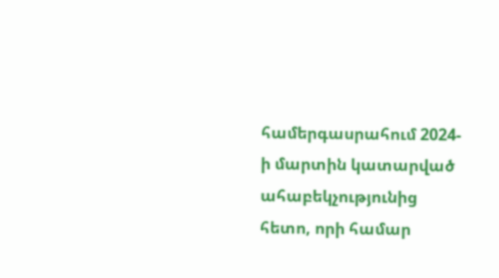համերգասրահում 2024-ի մարտին կատարված ահաբեկչությունից հետո, որի համար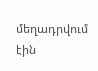մեղադրվում էին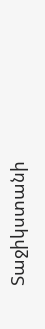Տաջիկստանի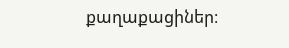քաղաքացիներ։